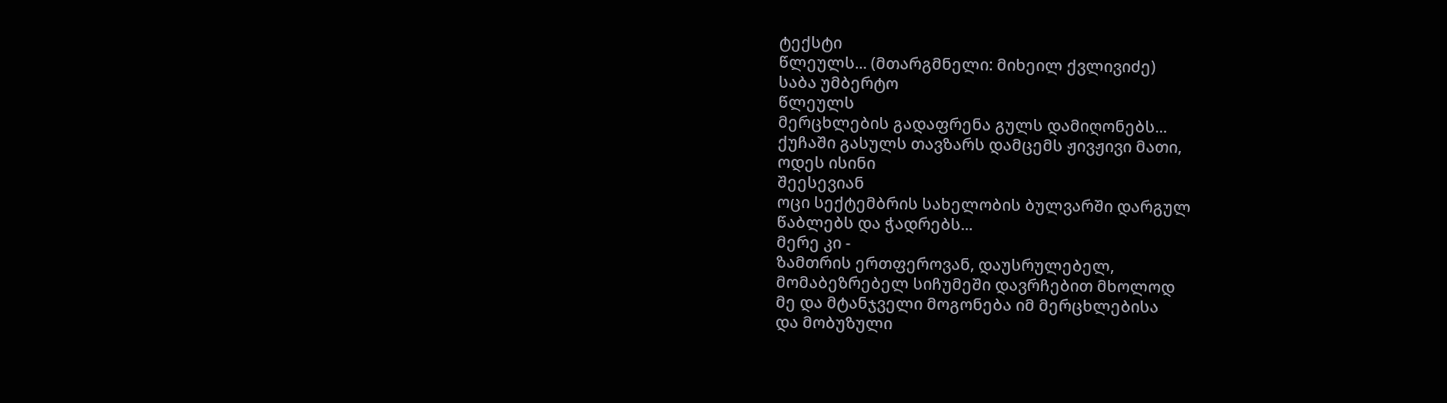ტექსტი
წლეულს... (მთარგმნელი: მიხეილ ქვლივიძე)
საბა უმბერტო
წლეულს
მერცხლების გადაფრენა გულს დამიღონებს...
ქუჩაში გასულს თავზარს დამცემს ჟივჟივი მათი,
ოდეს ისინი
შეესევიან
ოცი სექტემბრის სახელობის ბულვარში დარგულ
წაბლებს და ჭადრებს...
მერე კი -
ზამთრის ერთფეროვან, დაუსრულებელ,
მომაბეზრებელ სიჩუმეში დავრჩებით მხოლოდ
მე და მტანჯველი მოგონება იმ მერცხლებისა
და მობუზული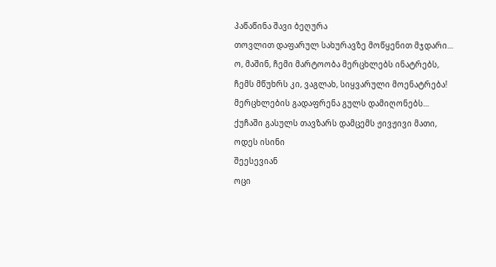პაწაწინა შავი ბეღურა
თოვლით დაფარულ სახურავზე მოწყენით მჯდარი...
ო, მაშინ, ჩემი მარტოობა მერცხლებს ინატრებს,
ჩემს მწუხრს კი, ვაგლახ, სიყვარული მოენატრება!
მერცხლების გადაფრენა გულს დამიღონებს...
ქუჩაში გასულს თავზარს დამცემს ჟივჟივი მათი,
ოდეს ისინი
შეესევიან
ოცი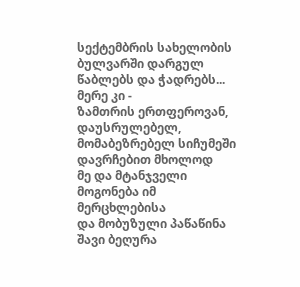სექტემბრის სახელობის ბულვარში დარგულ
წაბლებს და ჭადრებს...
მერე კი -
ზამთრის ერთფეროვან, დაუსრულებელ,
მომაბეზრებელ სიჩუმეში დავრჩებით მხოლოდ
მე და მტანჯველი მოგონება იმ მერცხლებისა
და მობუზული პაწაწინა შავი ბეღურა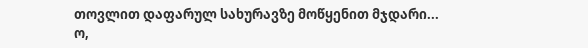თოვლით დაფარულ სახურავზე მოწყენით მჯდარი...
ო,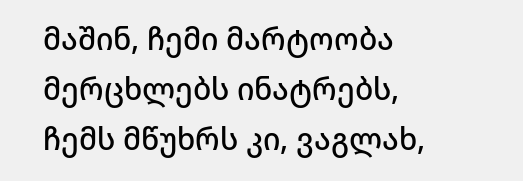მაშინ, ჩემი მარტოობა მერცხლებს ინატრებს,
ჩემს მწუხრს კი, ვაგლახ,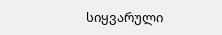სიყვარული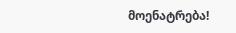მოენატრება!